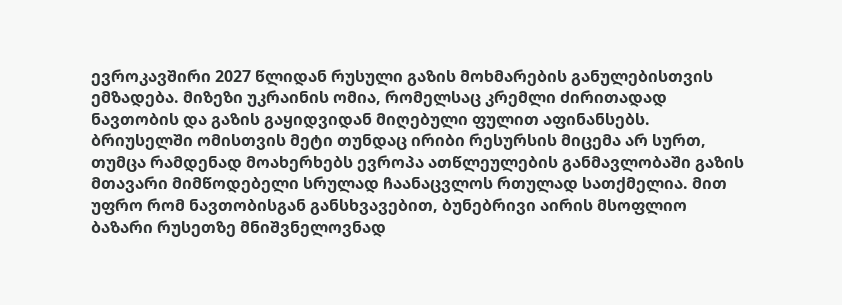ევროკავშირი 2027 წლიდან რუსული გაზის მოხმარების განულებისთვის ემზადება. მიზეზი უკრაინის ომია, რომელსაც კრემლი ძირითადად ნავთობის და გაზის გაყიდვიდან მიღებული ფულით აფინანსებს.
ბრიუსელში ომისთვის მეტი თუნდაც ირიბი რესურსის მიცემა არ სურთ, თუმცა რამდენად მოახერხებს ევროპა ათწლეულების განმავლობაში გაზის მთავარი მიმწოდებელი სრულად ჩაანაცვლოს რთულად სათქმელია. მით უფრო რომ ნავთობისგან განსხვავებით, ბუნებრივი აირის მსოფლიო ბაზარი რუსეთზე მნიშვნელოვნად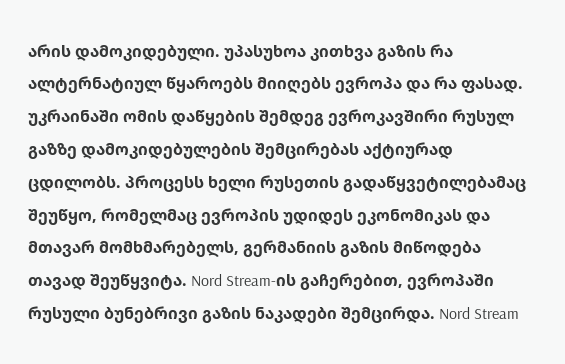არის დამოკიდებული. უპასუხოა კითხვა გაზის რა ალტერნატიულ წყაროებს მიიღებს ევროპა და რა ფასად.
უკრაინაში ომის დაწყების შემდეგ ევროკავშირი რუსულ გაზზე დამოკიდებულების შემცირებას აქტიურად ცდილობს. პროცესს ხელი რუსეთის გადაწყვეტილებამაც შეუწყო, რომელმაც ევროპის უდიდეს ეკონომიკას და მთავარ მომხმარებელს, გერმანიის გაზის მიწოდება თავად შეუწყვიტა. Nord Stream-ის გაჩერებით, ევროპაში რუსული ბუნებრივი გაზის ნაკადები შემცირდა. Nord Stream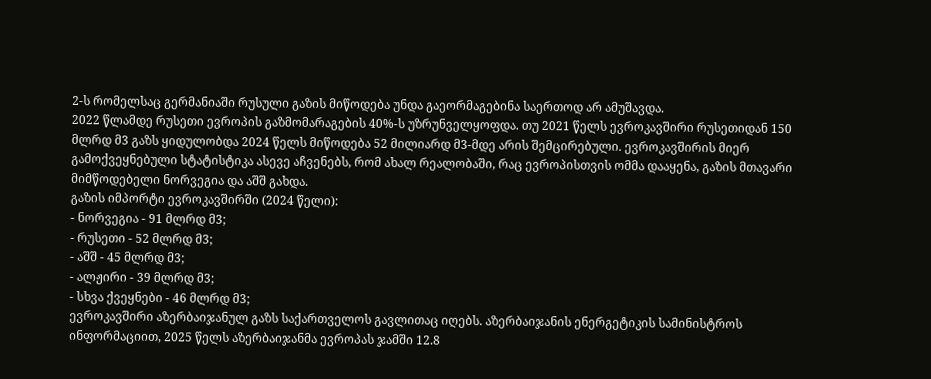2-ს რომელსაც გერმანიაში რუსული გაზის მიწოდება უნდა გაეორმაგებინა საერთოდ არ ამუშავდა.
2022 წლამდე რუსეთი ევროპის გაზმომარაგების 40%-ს უზრუნველყოფდა. თუ 2021 წელს ევროკავშირი რუსეთიდან 150 მლრდ მ3 გაზს ყიდულობდა 2024 წელს მიწოდება 52 მილიარდ მ3-მდე არის შემცირებული. ევროკავშირის მიერ გამოქვეყნებული სტატისტიკა ასევე აჩვენებს, რომ ახალ რეალობაში, რაც ევროპისთვის ომმა დააყენა, გაზის მთავარი მიმწოდებელი ნორვეგია და აშშ გახდა.
გაზის იმპორტი ევროკავშირში (2024 წელი):
- ნორვეგია - 91 მლრდ მ3;
- რუსეთი - 52 მლრდ მ3;
- აშშ - 45 მლრდ მ3;
- ალჟირი - 39 მლრდ მ3;
- სხვა ქვეყნები - 46 მლრდ მ3;
ევროკავშირი აზერბაიჯანულ გაზს საქართველოს გავლითაც იღებს. აზერბაიჯანის ენერგეტიკის სამინისტროს ინფორმაციით, 2025 წელს აზერბაიჯანმა ევროპას ჯამში 12.8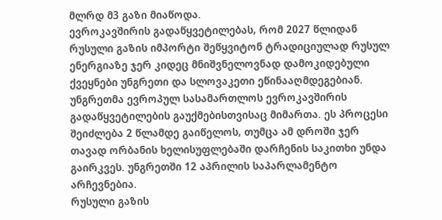მლრდ მ3 გაზი მიაწოდა.
ევროკავშირის გადაწყვეტილებას, რომ 2027 წლიდან რუსული გაზის იმპორტი შეწყვიტონ ტრადიციულად რუსულ ენერგიაზე ჯერ კიდეც მნიშვნელოვნად დამოკიდებული ქვეყნები უნგრეთი და სლოვაკეთი ეწინააღმდეგებიან.
უნგრეთმა ევროპულ სასამართლოს ევროკავშირის გადაწყვეტილების გაუქმებისთვისაც მიმართა. ეს პროცესი შეიძლება 2 წლამდე გაიწელოს, თუმცა ამ დროში ჯერ თავად ორბანის ხელისუფლებაში დარჩენის საკითხი უნდა გაირკვეს. უნგრეთში 12 აპრილის საპარლამენტო არჩევნებია.
რუსული გაზის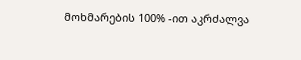მოხმარების 100% -ით აკრძალვა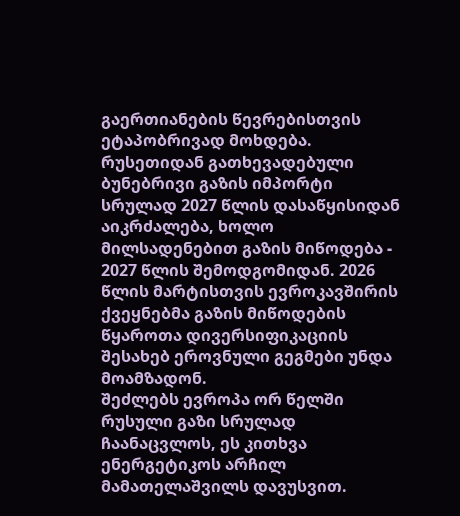გაერთიანების წევრებისთვის ეტაპობრივად მოხდება. რუსეთიდან გათხევადებული ბუნებრივი გაზის იმპორტი სრულად 2027 წლის დასაწყისიდან აიკრძალება, ხოლო მილსადენებით გაზის მიწოდება - 2027 წლის შემოდგომიდან. 2026 წლის მარტისთვის ევროკავშირის ქვეყნებმა გაზის მიწოდების წყაროთა დივერსიფიკაციის შესახებ ეროვნული გეგმები უნდა მოამზადონ.
შეძლებს ევროპა ორ წელში რუსული გაზი სრულად ჩაანაცვლოს, ეს კითხვა ენერგეტიკოს არჩილ მამათელაშვილს დავუსვით.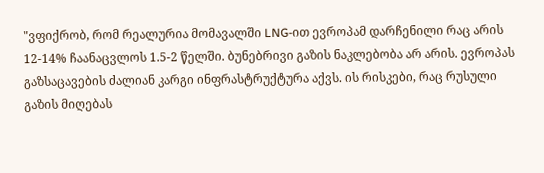"ვფიქრობ, რომ რეალურია მომავალში LNG-ით ევროპამ დარჩენილი რაც არის 12-14% ჩაანაცვლოს 1.5-2 წელში. ბუნებრივი გაზის ნაკლებობა არ არის. ევროპას გაზსაცავების ძალიან კარგი ინფრასტრუქტურა აქვს. ის რისკები, რაც რუსული გაზის მიღებას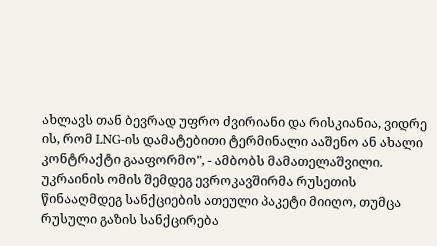ახლავს თან ბევრად უფრო ძვირიანი და რისკიანია, ვიდრე ის, რომ LNG-ის დამატებითი ტერმინალი ააშენო ან ახალი კონტრაქტი გააფორმო", - ამბობს მამათელაშვილი.
უკრაინის ომის შემდეგ ევროკავშირმა რუსეთის წინააღმდეგ სანქციების ათეული პაკეტი მიიღო, თუმცა რუსული გაზის სანქცირება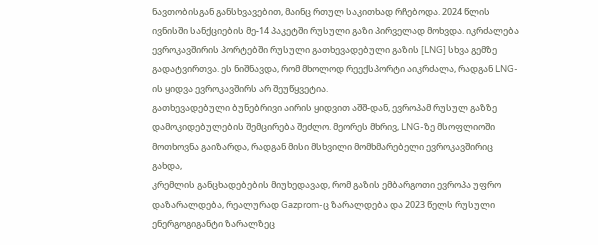ნავთობისგან განსხვავებით, მაინც რთულ საკითხად რჩებოდა. 2024 წლის ივნისში სანქციების მე-14 პაკეტში რუსული გაზი პირველად მოხვდა. იკრძალება ევროკავშირის პორტებში რუსული გათხევადებული გაზის [LNG] სხვა გემზე გადატვირთვა. ეს ნიშნავდა, რომ მხოლოდ რეექსპორტი აიკრძალა, რადგან LNG-ის ყიდვა ევროკავშირს არ შეუწყვეტია.
გათხევადებული ბუნებრივი აირის ყიდვით აშშ-დან, ევროპამ რუსულ გაზზე დამოკიდებულების შემცირება შეძლო. მეორეს მხრივ, LNG-ზე მსოფლიოში მოთხოვნა გაიზარდა, რადგან მისი მსხვილი მომხმარებელი ევროკავშირიც გახდა,
კრემლის განცხადებების მიუხედავად, რომ გაზის ემბარგოთი ევროპა უფრო დაზარალდება, რეალურად Gazprom-ც ზარალდება და 2023 წელს რუსული ენერგოგიგანტი ზარალზეც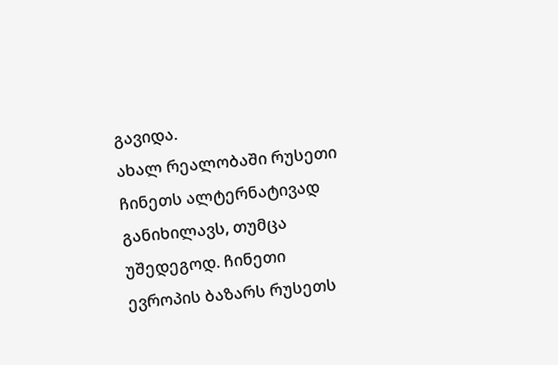გავიდა.
ახალ რეალობაში რუსეთი ჩინეთს ალტერნატივად განიხილავს, თუმცა უშედეგოდ. ჩინეთი ევროპის ბაზარს რუსეთს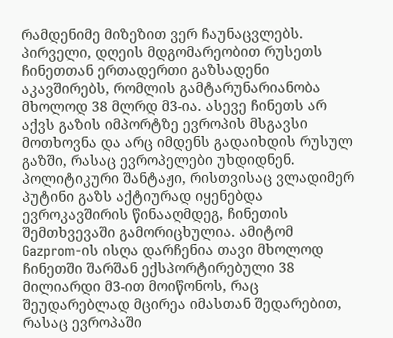რამდენიმე მიზეზით ვერ ჩაუნაცვლებს. პირველი, დღეის მდგომარეობით რუსეთს ჩინეთთან ერთადერთი გაზსადენი აკავშირებს, რომლის გამტარუნარიანობა მხოლოდ 38 მლრდ მ3-ია. ასევე ჩინეთს არ აქვს გაზის იმპორტზე ევროპის მსგავსი მოთხოვნა და არც იმდენს გადაიხდის რუსულ გაზში, რასაც ევროპელები უხდიდნენ. პოლიტიკური შანტაჟი, რისთვისაც ვლადიმერ პუტინი გაზს აქტიურად იყენებდა ევროკავშირის წინააღმდეგ, ჩინეთის შემთხვევაში გამორიცხულია. ამიტომ Gazprom-ის ისღა დარჩენია თავი მხოლოდ ჩინეთში შარშან ექსპორტირებული 38 მილიარდი მ3-ით მოიწონოს, რაც შეუდარებლად მცირეა იმასთან შედარებით, რასაც ევროპაში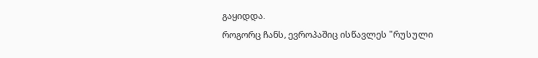გაყიდდა.
როგორც ჩანს, ევროპაშიც ისწავლეს "რუსული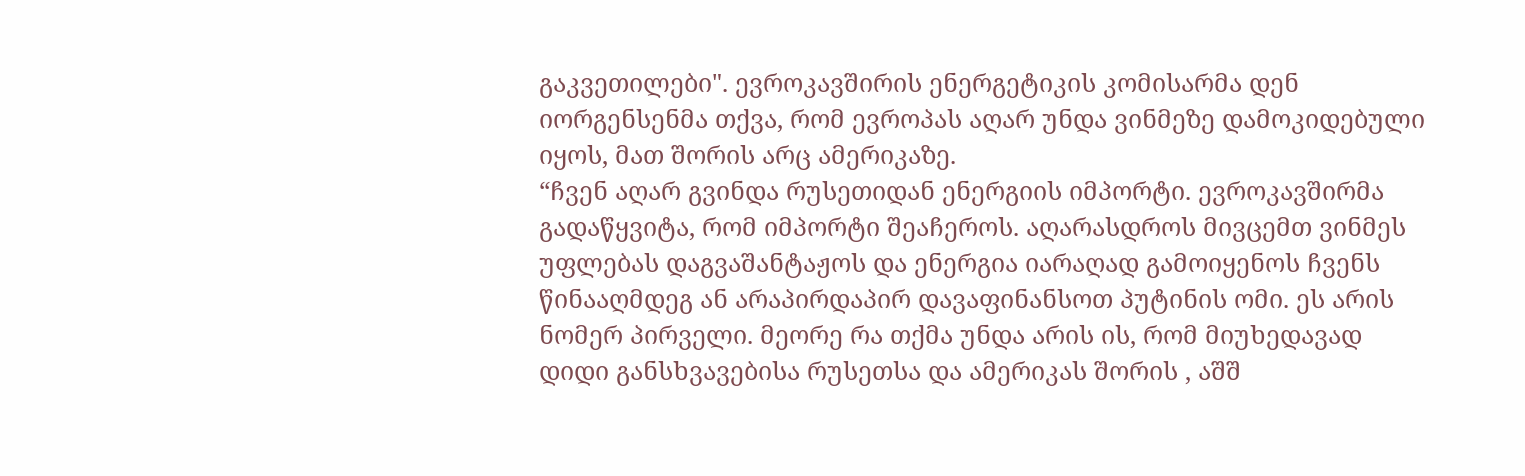გაკვეთილები". ევროკავშირის ენერგეტიკის კომისარმა დენ იორგენსენმა თქვა, რომ ევროპას აღარ უნდა ვინმეზე დამოკიდებული იყოს, მათ შორის არც ამერიკაზე.
“ჩვენ აღარ გვინდა რუსეთიდან ენერგიის იმპორტი. ევროკავშირმა გადაწყვიტა, რომ იმპორტი შეაჩეროს. აღარასდროს მივცემთ ვინმეს უფლებას დაგვაშანტაჟოს და ენერგია იარაღად გამოიყენოს ჩვენს წინააღმდეგ ან არაპირდაპირ დავაფინანსოთ პუტინის ომი. ეს არის ნომერ პირველი. მეორე რა თქმა უნდა არის ის, რომ მიუხედავად დიდი განსხვავებისა რუსეთსა და ამერიკას შორის , აშშ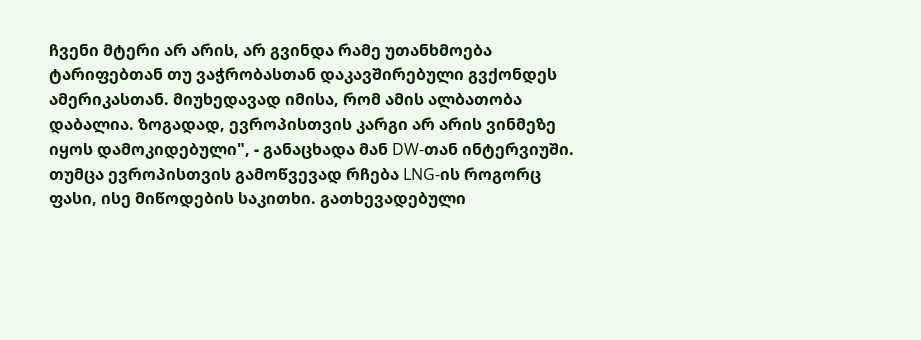ჩვენი მტერი არ არის, არ გვინდა რამე უთანხმოება ტარიფებთან თუ ვაჭრობასთან დაკავშირებული გვქონდეს ამერიკასთან. მიუხედავად იმისა, რომ ამის ალბათობა დაბალია. ზოგადად, ევროპისთვის კარგი არ არის ვინმეზე იყოს დამოკიდებული", - განაცხადა მან DW-თან ინტერვიუში.
თუმცა ევროპისთვის გამოწვევად რჩება LNG-ის როგორც ფასი, ისე მიწოდების საკითხი. გათხევადებული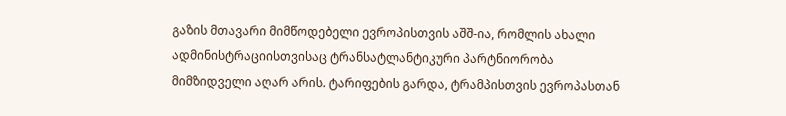გაზის მთავარი მიმწოდებელი ევროპისთვის აშშ-ია, რომლის ახალი ადმინისტრაციისთვისაც ტრანსატლანტიკური პარტნიორობა მიმზიდველი აღარ არის. ტარიფების გარდა, ტრამპისთვის ევროპასთან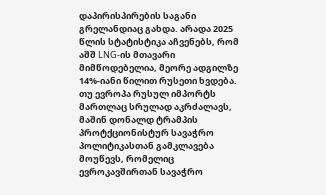დაპირისპირების საგანი გრელანდიაც გახდა. არადა 2025 წლის სტატისტიკა აჩვენებს, რომ აშშ LNG-ის მთავარი მიმწოდებელია, მეორე ადგილზე 14%-იანი წილით რუსეთი ხვდება. თუ ევროპა რუსულ იმპორტს მართლაც სრულად აკრძალავს, მაშინ დონალდ ტრამპის პროტქციონისტურ სავაჭრო პოლიტიკასთან გამკლავება მოუწევს, რომელიც ევროკავშირთან სავაჭრო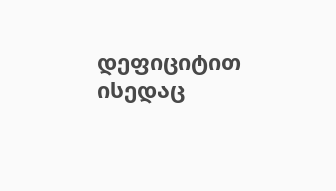დეფიციტით ისედაც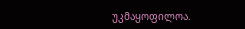უკმაყოფილოა.